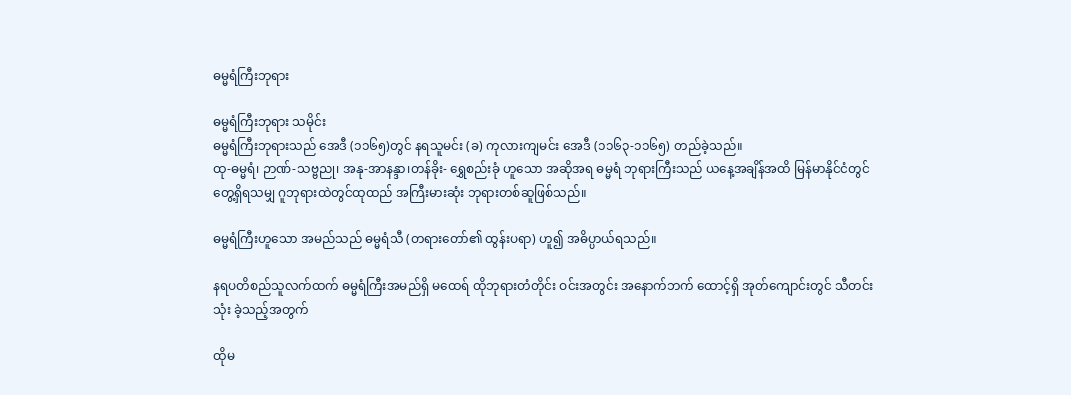ဓမ္မရံကြီးဘုရား

ဓမ္မရံကြီးဘုရား သမိုင်း
ဓမ္မရံကြီးဘုရားသည် အေဒီ (၁၁၆၅)တွင် နရသူမင်း (ခ) ကုလားကျမင်း အေဒီ (၁၁၆၃-၁၁၆၅) တည်ခဲ့သည်။
ထု-ဓမ္မရံ၊ ဉာဏ်-သဗ္ဗညု၊ အနု-အာနန္ဒာ၊တန်ခိုး- ရွှေစည်းခုံ ဟူသော အဆိုအရ ဓမ္မရံ ဘုရားကြီးသည် ယနေ့အချိန်အထိ မြန်မာနိုင်ငံတွင် တွေ့ရှိရသမျှ ဂူဘုရားထဲတွင်ထုထည် အကြီးမားဆုံး ဘုရားတစ်ဆူဖြစ်သည်။

ဓမ္မရံကြီးဟူသော အမည်သည် ဓမ္မရံသီ (တရားတော်၏ ထွန်းပရာ) ဟူ၍ အဓိပ္ပာယ်ရသည်။

နရပတိစည်သူလက်ထက် ဓမ္မရံကြီးအမည်ရှိ မထေရ် ထိုဘုရားတံတိုင်း ဝင်းအတွင်း အနောက်ဘက် ထောင့်ရှိ အုတ်ကျောင်းတွင် သီတင်းသုံး ခဲ့သည့်အတွက်

ထိုမ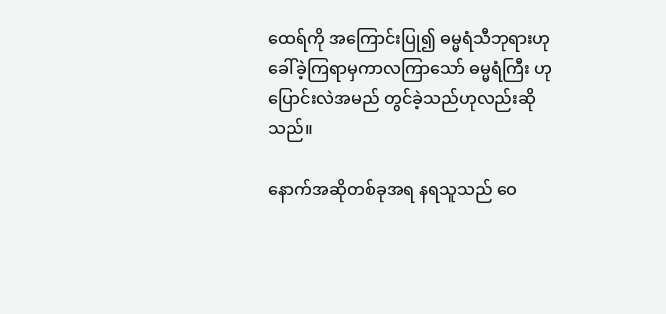ထေရ်ကို အကြောင်းပြု၍ ဓမ္မရံသီဘုရားဟုခေါ်ခဲ့ကြရာမှကာလကြာသော် ဓမ္မရံကြီး ဟု ပြောင်းလဲအမည် တွင်ခဲ့သည်ဟုလည်းဆိုသည်။

နောက်အဆိုတစ်ခုအရ နရသူသည် ဝေ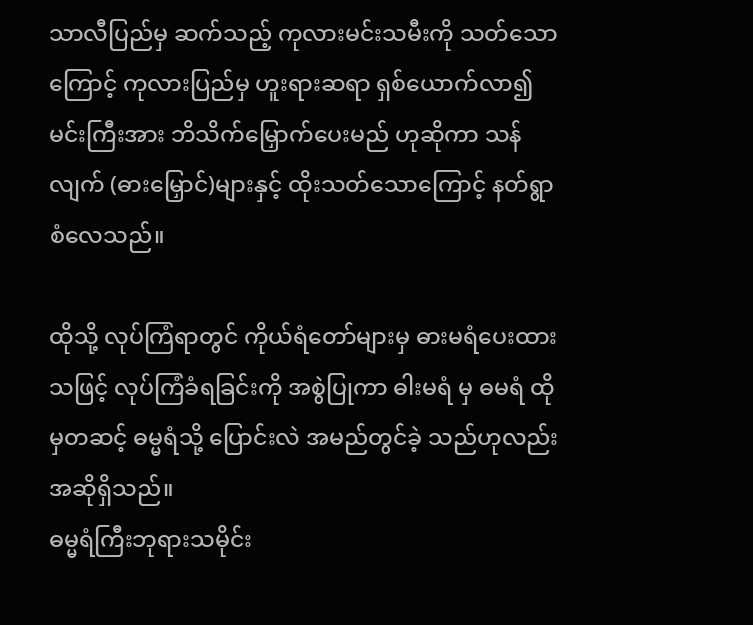သာလီပြည်မှ ဆက်သည့် ကုလားမင်းသမီးကို သတ်သောကြောင့် ကုလားပြည်မှ ဟူးရားဆရာ ရှစ်ယောက်လာ၍ မင်းကြီးအား ဘိသိက်မြှောက်ပေးမည် ဟုဆိုကာ သန်လျက် (ဓားမြှောင်)များနှင့် ထိုးသတ်သောကြောင့် နတ်ရွာစံလေသည်။

ထိုသို့ လုပ်ကြံရာတွင် ကိုယ်ရံတော်များမှ ဓားမရံပေးထားသဖြင့် လုပ်ကြံခံရခြင်းကို အစွဲပြုကာ ဓါးမရံ မှ ဓမရံ ထိုမှတဆင့် ဓမ္မရံသို့ ပြောင်းလဲ အမည်တွင်ခဲ့ သည်ဟုလည်းအဆိုရှိသည်။
ဓမ္မရံကြီးဘုရားသမိုင်း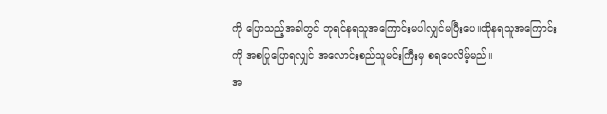ကို ပြောသည့်အခါတွင် ဘုရင်နရသူအကြောင်းမပါလျှင်မပြီးပေ။ထိုနရသူအကြောင်းကို အစပြုပြောရလျှင် အလောင်းစည်သူမင်းကြီးမှ စရပေလိမ့်မည်။
အ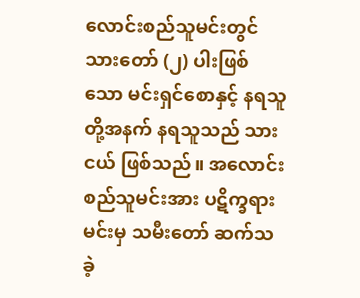လောင်းစည်သူမင်းတွင် သားတော် (၂) ပါးဖြစ် သော မင်းရှင်စောနှင့် နရသူတို့အနက် နရသူသည် သားငယ် ဖြစ်သည်။ အလောင်းစည်သူမင်းအား ပဋိက္ခရားမင်းမှ သမီးတော် ဆက်သခဲ့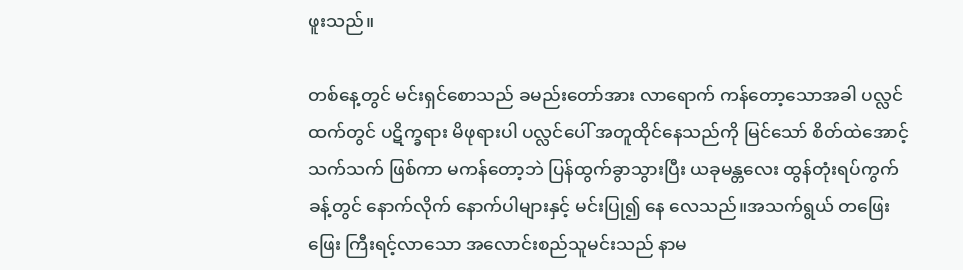ဖူးသည်။

တစ်နေ့တွင် မင်းရှင်စောသည် ခမည်းတော်အား လာရောက် ကန်တော့သောအခါ ပလ္လင်ထက်တွင် ပဋိက္ခရား မိဖုရားပါ ပလ္လင်ပေါ် အတူထိုင်နေသည်ကို မြင်သော် စိတ်ထဲအောင့်သက်သက် ဖြစ်ကာ မကန်တော့ဘဲ ပြန်ထွက်ခွာသွားပြီး ယခုမန္တလေး ထွန်တုံးရပ်ကွက်ခန့်တွင် နောက်လိုက် နောက်ပါများနှင့် မင်းပြု၍ နေ လေသည်။အသက်ရွယ် တဖြေးဖြေး ကြီးရင့်လာသော အလောင်းစည်သူမင်းသည် နာမ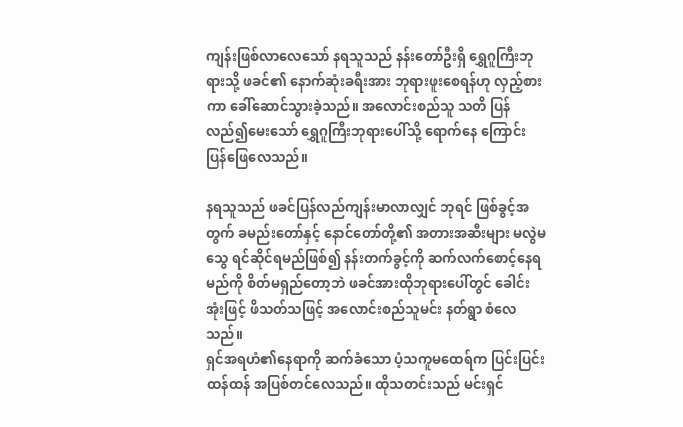ကျန်းဖြစ်လာလေသော် နရသူသည် နန်းတော်ဦးရှိ ရွှေဂူကြီးဘုရားသို့ ဖခင်၏ နောက်ဆုံးခရီးအား ဘုရားဖူးစေရန်ဟု လှည့်စားကာ ခေါ်ဆောင်သွားခဲ့သည်။ အလောင်းစည်သူ သတိ ပြန်လည်၍မေးသော် ရွှေဂူကြီးဘုရားပေါ်သို့ ရောက်နေ ကြောင်း ပြန်ဖြေလေသည်။

နရသူသည် ဖခင်ပြန်လည်ကျန်းမာလာလျှင် ဘုရင် ဖြစ်ခွင့်အတွက် ခမည်းတော်နှင့် နောင်တော်တို့၏ အတားအဆီးများ မလွဲမသွေ ရင်ဆိုင်ရမည်ဖြစ်၍ နန်းတက်ခွင့်ကို ဆက်လက်စောင့်နေရမည်ကို စိတ်မရှည်တော့ဘဲ ဖခင်အားထိုဘုရားပေါ်တွင် ခေါင်းအုံးဖြင့် ဖိသတ်သဖြင့် အလောင်းစည်သူမင်း နတ်ရွာ စံလေသည်။
ရှင်အရဟံ၏နေရာကို ဆက်ခံသော ပံ့သကူမထေရ်က ပြင်းပြင်းထန်ထန် အပြစ်တင်လေသည်။ ထိုသတင်းသည် မင်းရှင်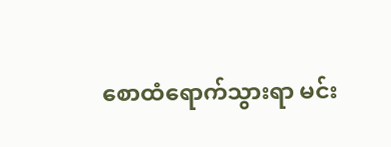စောထံရောက်သွားရာ မင်း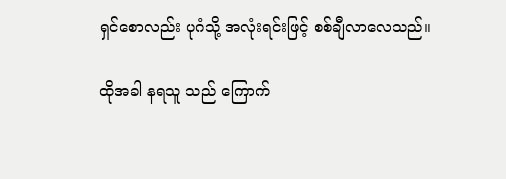ရှင်စောလည်း ပုဂံသို့ အလုံးရင်းဖြင့် စစ်ချီလာလေသည်။

ထိုအခါ နရသူ သည် ကြောက်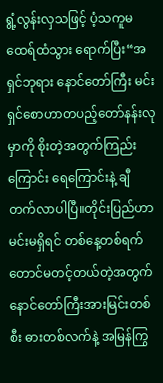ရွံ့လွန်းလှသဖြင့် ပံ့သကူမထေရ်ထံသွား ရောက်ပြီး“အရှင်ဘုရား နောင်တော်ကြီး မင်းရှင်စောဟာတပည့်တော်နန်းလုမှာကို စိုးတဲ့အတွက်ကြည်းကြောင်း ရေကြောင်းနဲ့ ချီတက်လာပါပြီ။တိုင်းပြည်ဟာ မင်းမရှိရင် တစ်နေ့တစ်ရက်တောင်မတင့်တယ်တဲ့အတွက် နောင်တော်ကြီးအားမြင်းတစ်စီး ဓားတစ်လက်နဲ့ အမြန်ကြွ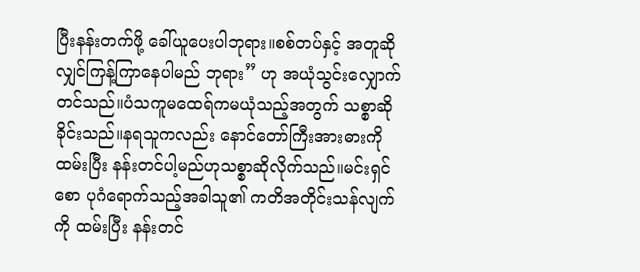ပြီးနန်းတက်ဖို့ ခေါ်ယူပေးပါဘုရား။စစ်တပ်နှင့် အတူဆိုလျှင်ကြန့်ကြာနေပါမည် ဘုရား” ဟု အယုံသွင်းလျှောက်တင်သည်။ပံသကူမထေရ်ကမယုံသည့်အတွက် သစ္စာဆိုခိုင်းသည်။နရသူကလည်း နောင်တော်ကြီးအားဓားကိုထမ်းပြီး နန်းတင်ပါ့မည်ဟုသစ္စာဆိုလိုက်သည်။မင်းရှင်စော ပုဂံရောက်သည့်အခါသူ၏ ကတိအတိုင်းသန်လျက်ကို ထမ်းပြီး နန်းတင်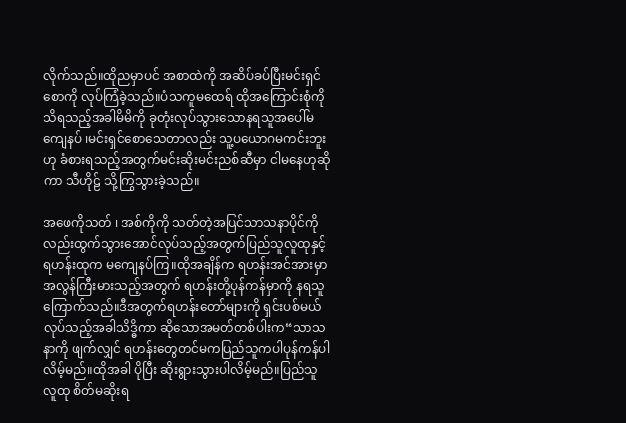လိုက်သည်။ထိုညမှာပင် အစာထဲကို အဆိပ်ခပ်ပြီးမင်းရှင်စောကို လုပ်ကြံခဲ့သည်။ပံသကူမထေရ် ထိုအကြောင်းစုံကိုသိရသည့်အခါမိမိကို ခုတုံးလုပ်သွားသောနရသူအပေါ်မကျေနပ် ၊မင်းရှင်စောသေတာလည်း သူ့ပယောဂမကင်းဘူးဟု ခံစားရသည့်အတွက်မင်းဆိုးမင်းညစ်ဆီမှာ ငါမနေဟုဆိုကာ သီဟိုဠ် သို့ကြွသွားခဲ့သည်။

အဖေကိုသတ် ၊ အစ်ကိုကို သတ်တဲ့အပြင်သာသနာပိုင်ကိုလည်းထွက်သွားအောင်လုပ်သည့်အတွက်ပြည်သူလူထုနှင့်ရဟန်းထုက မကျေနပ်ကြ။ထိုအချိန်က ရဟန်းအင်အားမှာအလွန်ကြီးမားသည့်အတွက် ရဟန်းတို့ပုန်ကန်မှာကို နရသူ ကြောက်သည်။ဒီအတွက်ရဟန်းတော်များကို ရှင်းပစ်မယ်လုပ်သည့်အခါသိဒ္ဓိကာ ဆိုသောအမတ်တစ်ပါးက“သာသနာကို ဖျက်လျှင် ရဟန်းတွေတင်မကပြည်သူကပါပုန်ကန်ပါလိမ့်မည်။ထိုအခါ ပိုပြီး ဆိုးရွားသွားပါလိမ့်မည်။ပြည်သူလူထု စိတ်မဆိုးရ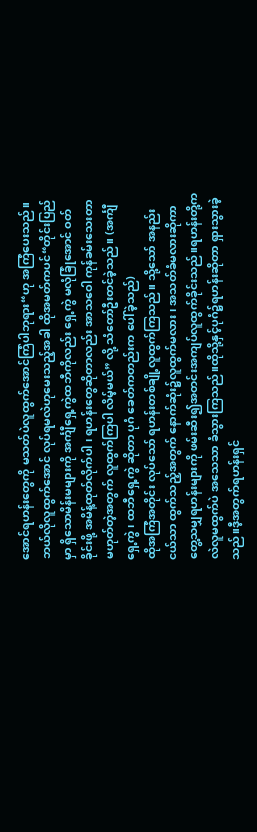အောင်ရဟန်းတွေကို မသတ်ပဲလူထွက်အောင်ကြံပါဘုရား“ဟု အကြံပေးသည်။ဘယ်လိုလူထွက်အောင် လုပ်ရမလဲဟုမေးသည့်အခါ ထိုအမတ်ကပင်“တိုင်းပြည်မှာ ရှိသောမိန်းမများကို အင်္ကျီရှေ့ကွဲထဘီကိုလည်း ရှေ့ကွဲ မလုံခြုံအောင် ဝတ်ခိုင်းဖို့ အမိန့်ထုတ်လိုက်ပါ ၊ ရဟန်းတွေဆိုတာလည်း အာသဝေါ ကုန်ခမ်းသေးတာ မဟုတ်တဲ့အတွက် လူထွက်ကြပါ လိမ့်မယ်” လို့ သံတော်ဦးတင်ခဲ့သည်။ (အင်္ကျီရှေ့ကွဲ ၊ ထဘီရှေ့ကွဲ ဆိုတာ ပုဂံ ခေတ်ကတည်းက ပေါ်ခဲ့သည်)
ထိုအကြံအတိုင်း လုပ်သော် ရဟန်းတစ်ချို့လူထွက်ကြသည်။ သို့သော် အနည်းငယ်သာ ထွက်သည့်အတွက် နောက်ဆုံး၌လူထွက်မလား ၊ အသတ်ခံမလားဆိုကာ တွေ့သမျှရဟန်းများကို ဖမ်းဆီး၍အတင်းအကျပ်လူထွက်ခိုင်းသည်။ရဟန်းတို့ကလဲလူမထွက်ပဲ အသေသာ ခံသွားကြသည်။ထိုသို့နှင့်ပုဂံ၌ရဟန်းဆိုတာ ရှားသွားခဲ့သည်။ဒီ့အတွက်ရဟန်းရှင်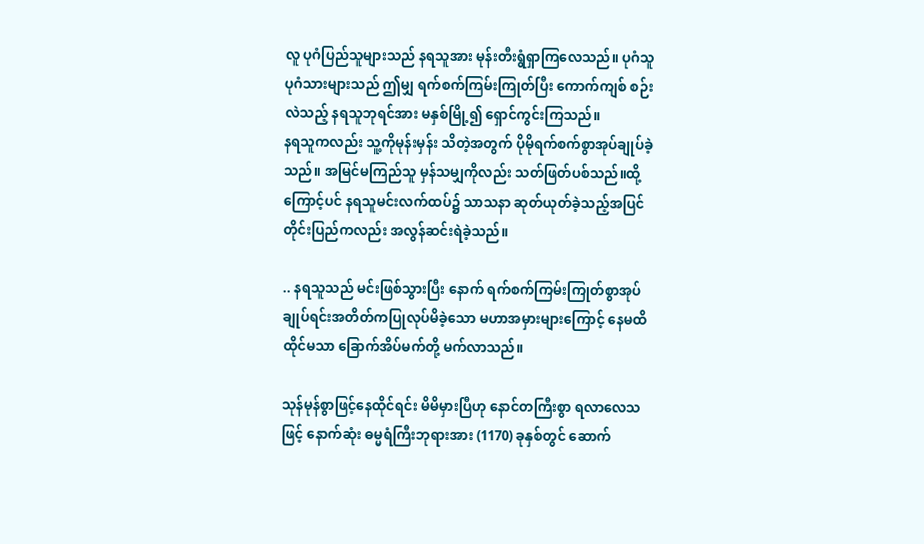လူ ပုဂံပြည်သူများသည် နရသူအား မုန်းတီးရွံရှာကြလေသည်။ ပုဂံသူပုဂံသားများသည် ဤမျှ ရက်စက်ကြမ်းကြုတ်ပြီး ကောက်ကျစ် စဉ်းလဲသည့် နရသူဘုရင်အား မနှစ်မြို့၍ ရှောင်ကွင်းကြသည်။
နရသူကလည်း သူ့ကိုမုန်းမှန်း သိတဲ့အတွက် ပိုမိုရက်စက်စွာအုပ်ချုပ်ခဲ့သည်။ အမြင်မကြည်သူ မှန်သမျှကိုလည်း သတ်ဖြတ်ပစ်သည်။ထို့ကြောင့်ပင် နရသူမင်းလက်ထပ်၌ သာသနာ ဆုတ်ယုတ်ခဲ့သည့်အပြင်တိုင်းပြည်ကလည်း အလွန်ဆင်းရဲခဲ့သည်။

.. နရသူသည် မင်းဖြစ်သွားပြီး နောက် ရက်စက်ကြမ်းကြုတ်စွာအုပ်ချုပ်ရင်းအတိတ်ကပြုလုပ်မိခဲ့သော မဟာအမှားများကြောင့် နေမထိ ထိုင်မသာ ခြောက်အိပ်မက်တို့ မက်လာသည်။

သုန်မုန်စွာဖြင့်နေထိုင်ရင်း မိမိမှားပြီဟု နောင်တကြီးစွာ ရလာလေသဖြင့် နောက်ဆုံး ဓမ္မရံကြီးဘုရားအား (1170) ခုနှစ်တွင် ဆောက်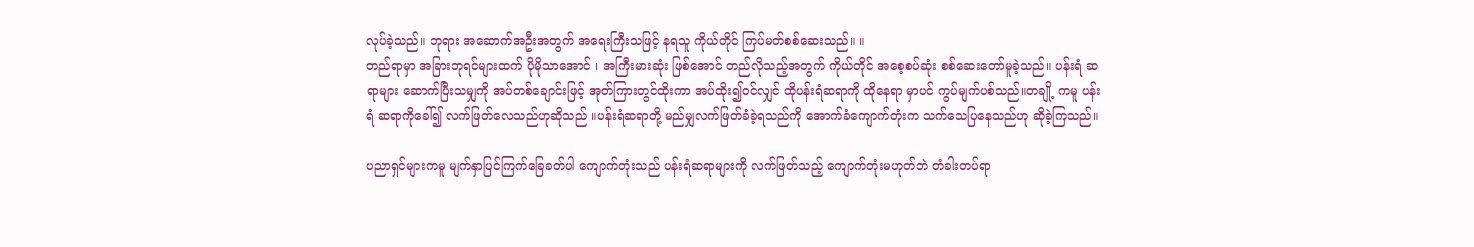လုပ်ခဲ့သည်။ ဘုရား အဆောက်အဦးအတွက် အရေးကြီးသဖြင့် နရသူ ကိုယ်တိုင် ကြပ်မတ်စစ်ဆေးသည်။ ။
တည်ရာမှာ အခြားဘုရင်များထက် ပိုမိုသာအောင် ၊ အကြီးမားဆုံး ဖြစ်အောင် တည်လိုသည့်အတွက် ကိုယ်တိုင် အစေ့စပ်ဆုံး စစ်ဆေးတော်မူခဲ့သည်။ ပန်းရံ ဆရာများ ဆောက်ပြီးသမျှကို အပ်တစ်ချောင်းဖြင့် အုတ်ကြားတွင်ထိုးကာ အပ်ထိုး၍ဝင်လျှင် ထိုပန်းရံဆရာကို ထိုနေရာ မှာပင် ကွပ်မျက်ပစ်သည်။တချို့ ကမူ ပန်းရံ ဆရာကိုခေါ်၍ လက်ဖြတ်လေသည်ဟုဆိုသည် ။ပန်းရံဆရာတို့ မည်မျှလက်ဖြတ်ခံခဲ့ရသည်ကို အောက်ခံကျောက်တုံးက သက်သေပြနေသည်ဟု ဆိုခဲ့ကြသည်။

ပညာရှင်များကမူ မျက်နှာပြင်ကြက်ခြေခတ်ပါ ကျောက်တုံးသည် ပန်းရံဆရာများကို လက်ဖြတ်သည့် ကျောက်တုံးမဟုတ်ဘဲ တံခါးတပ်ရာ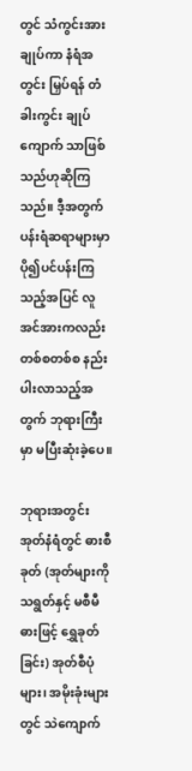တွင် သံကွင်းအား ချုပ်ကာ နံရံအတွင်း မြှပ်ရန် တံခါးကွင်း ချုပ်ကျောက် သာဖြစ်သည်ဟုဆိုကြသည်။ ဒီ့အတွက် ပန်းရံဆရာများမှာ ပို၍ပင်ပန်းကြသည့်အပြင် လူအင်အားကလည်း တစ်စတစ်စ နည်းပါးလာသည့်အတွက် ဘုရားကြီးမှာ မပြီးဆုံးခဲ့ပေ။

ဘုရားအတွင်း အုတ်နံရံတွင် ဓားစီခုတ် (အုတ်များကို သရွတ်နှင့် မစီမီ ဓားဖြင့် ရွှေခုတ်ခြင်း) အုတ်စီပုံများ၊ အမိုးခုံးများတွင် သဲကျောက်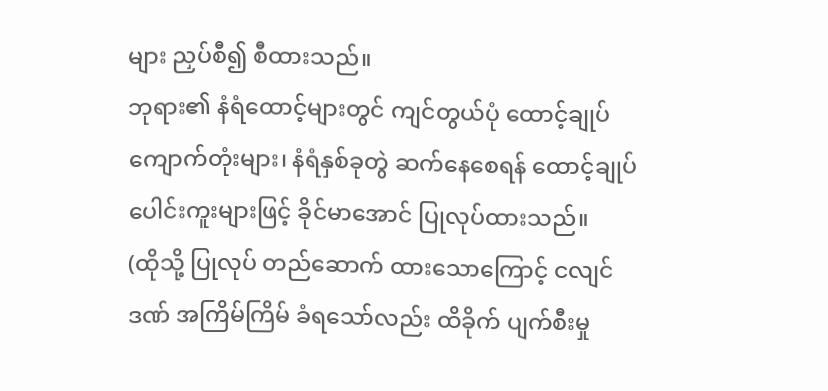များ ညှပ်စီ၍ စီထားသည်။
ဘုရား၏ နံရံထောင့်များတွင် ကျင်တွယ်ပုံ ထောင့်ချုပ်
ကျောက်တုံးများ၊ နံရံနှစ်ခုတွဲ ဆက်နေစေရန် ထောင့်ချုပ် ပေါင်းကူးများဖြင့် ခိုင်မာအောင် ပြုလုပ်ထားသည်။
(ထိုသို့ ပြုလုပ် တည်ဆောက် ထားသောကြောင့် ငလျင်ဒဏ် အကြိမ်ကြိမ် ခံရသော်လည်း ထိခိုက် ပျက်စီးမှု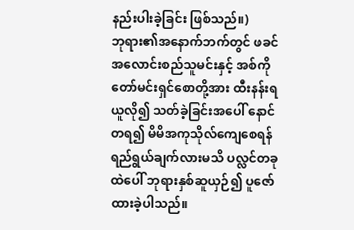နည်းပါးခဲ့ခြင်း ဖြစ်သည်။)
ဘုရား၏အနောက်ဘက်တွင် ဖခင်အလောင်းစည်သူမင်းနှင့် အစ်ကိုတော်မင်းရှင်စောတို့အား ထီးနန်းရယူလို၍ သတ်ခဲ့ခြင်းအပေါ် နောင်တရ၍ မိမိအကုသိုလ်ကျေစေရန်ရည်ရွယ်ချက်လားမသိ ပလ္လင်တခုထဲပေါ် ဘုရားနှစ်ဆူယှဉ်၍ ပူဇော်ထားခဲ့ပါသည်။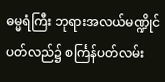ဓမ္မရံကြီး ဘုရားအလယ်မဏ္ဍိုင် ပတ်လည်၌ စင်္ကြန်ပတ်လမ်း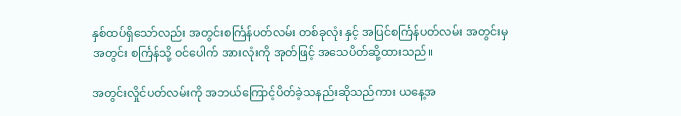နှစ်ထပ်ရှိသော်လည်း အတွင်းစင်္ကြန်ပတ်လမ်း တစ်ခုလုံး နှင့် အပြင်စင်္ကြန်ပတ်လမ်း အတွင်းမှ
အတွင်း စင်္ကြန်သို့ ဝင်ပေါက် အားလုံးကို အုတ်ဖြင့် အသေပိတ်ဆို့ထားသည်။

အတွင်းလှိုင်ပတ်လမ်းကို အဘယ်ကြောင့်ပိတ်ခဲ့သနည်းဆိုသည်ကား ယနေ့အ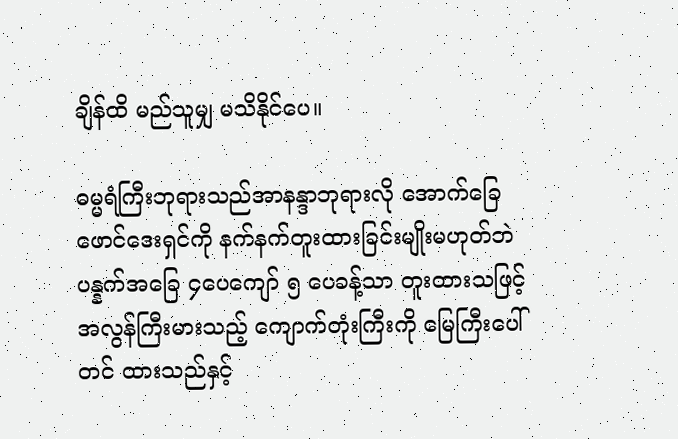ချိန်ထိ မည်သူမျှ မသိနိုင်ပေ။

ဓမ္မရံကြီးဘုရားသည်အာနန္ဒာဘုရားလို အောက်ခြေဖောင်ဒေးရှင်ကို နက်နက်တူးထားခြင်းမျိုးမဟုတ်ဘဲ ပန္နက်အခြေ ၄ပေကျော် ၅ ပေခန့်သာ တူးထားသဖြင့် အလွန်ကြီးမားသည့် ကျောက်တုံးကြီးကို မြေကြီးပေါ်တင် ထားသည်နှင့်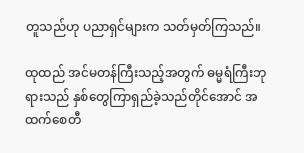တူသည်ဟု ပညာရှင်များက သတ်မှတ်ကြသည်။

ထုထည် အင်မတန်ကြီးသည့်အတွက် ဓမ္မရံကြီးဘုရားသည် နှစ်တွေကြာရှည်ခဲ့သည်တိုင်အောင် အထက်စေတီ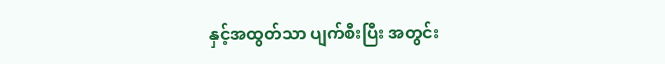နှင့်အထွတ်သာ ပျက်စီးပြီး အတွင်း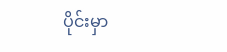ပိုင်းမှာ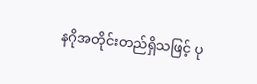နဂိုအတိုင်းတည်ရှိသဖြင့် ပု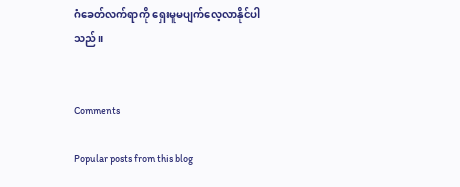ဂံခေတ်လက်ရာကို ရှေးမူမပျက်လေ့လာနိုင်ပါသည်။


Comments

Popular posts from this blog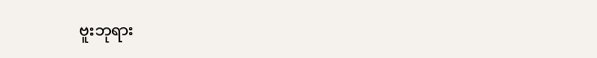ဗူးဘုရား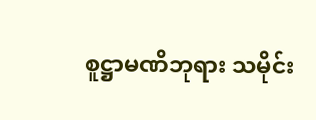စူဋ္ဌာမဏိဘုရား သမိုင်း